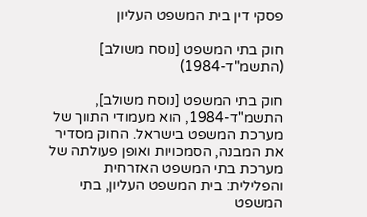פסקי דין בית המשפט העליון

חוק בתי המשפט [נוסח משולב] (התשמ"ד-1984)

חוק בתי המשפט [נוסח משולב], התשמ"ד-1984, הוא מעמודי התווך של מערכת המשפט בישראל. החוק מסדיר את המבנה, הסמכויות ואופן פעולתה של מערכת בתי המשפט האזרחית והפלילית: בית המשפט העליון, בתי המשפט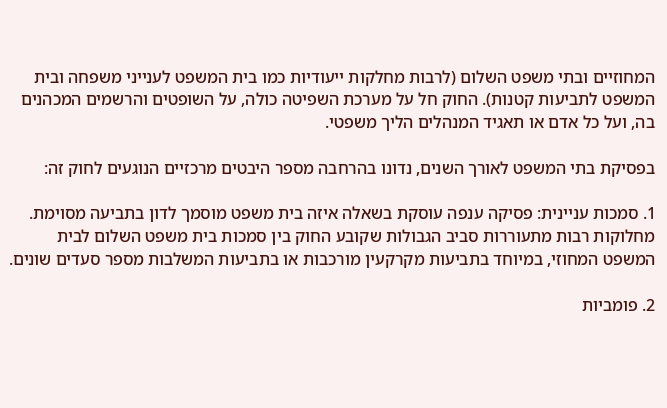המחוזיים ובתי משפט השלום (לרבות מחלקות ייעודיות כמו בית המשפט לענייני משפחה ובית המשפט לתביעות קטנות). החוק חל על מערכת השפיטה כולה, על השופטים והרשמים המכהנים בה, ועל כל אדם או תאגיד המנהלים הליך משפטי.

בפסיקת בתי המשפט לאורך השנים, נדונו בהרחבה מספר היבטים מרכזיים הנוגעים לחוק זה:

1. סמכות עניינית: פסיקה ענפה עוסקת בשאלה איזה בית משפט מוסמך לדון בתביעה מסוימת. מחלוקות רבות מתעוררות סביב הגבולות שקובע החוק בין סמכות בית משפט השלום לבית המשפט המחוזי, במיוחד בתביעות מקרקעין מורכבות או בתביעות המשלבות מספר סעדים שונים.

2. פומביות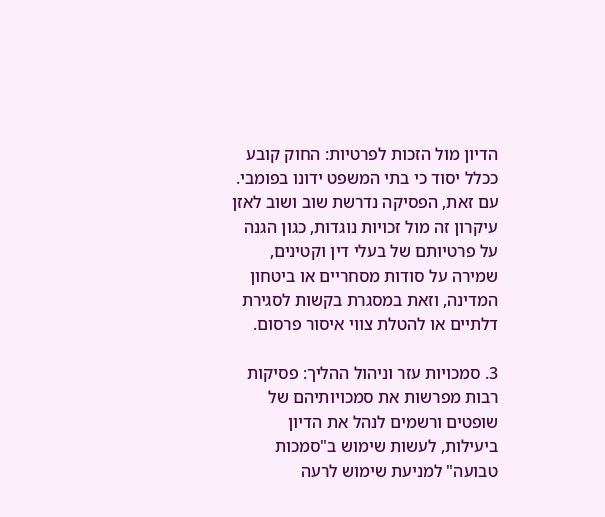הדיון מול הזכות לפרטיות: החוק קובע ככלל יסוד כי בתי המשפט ידונו בפומבי. עם זאת, הפסיקה נדרשת שוב ושוב לאזן עיקרון זה מול זכויות נוגדות, כגון הגנה על פרטיותם של בעלי דין וקטינים, שמירה על סודות מסחריים או ביטחון המדינה, וזאת במסגרת בקשות לסגירת דלתיים או להטלת צווי איסור פרסום.

3. סמכויות עזר וניהול ההליך: פסיקות רבות מפרשות את סמכויותיהם של שופטים ורשמים לנהל את הדיון ביעילות, לעשות שימוש ב"סמכות טבועה" למניעת שימוש לרעה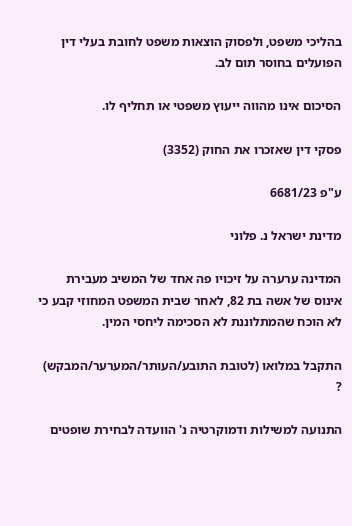בהליכי משפט, ולפסוק הוצאות משפט לחובת בעלי דין הפועלים בחוסר תום לב.

הסיכום אינו מהווה ייעוץ משפטי או תחליף לו.

פסקי דין שאזכרו את החוק (3352)

ע"פ 6681/23

מדינת ישראל נ. פלוני

המדינה ערערה על זיכויו פה אחד של המשיב מעבירת אינוס של אשה בת 82, לאחר שבית המשפט המחוזי קבע כי לא הוכח שהמתלוננת לא הסכימה ליחסי המין.

התקבל במלואו (לטובת התובע/העותר/המערער/המבקש) ?

התנועה למשילות ודמוקרטיה נ' הוועדה לבחירת שופטים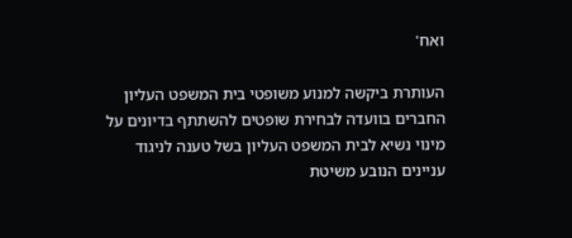ואח'

העותרת ביקשה למנוע משופטי בית המשפט העליון החברים בוועדה לבחירת שופטים להשתתף בדיונים על מינוי נשיא לבית המשפט העליון בשל טענה לניגוד עניינים הנובע משיטת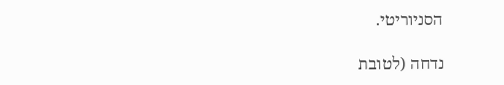הסניוריטי.

נדחה (לטובת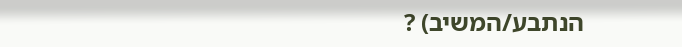הנתבע/המשיב) ?